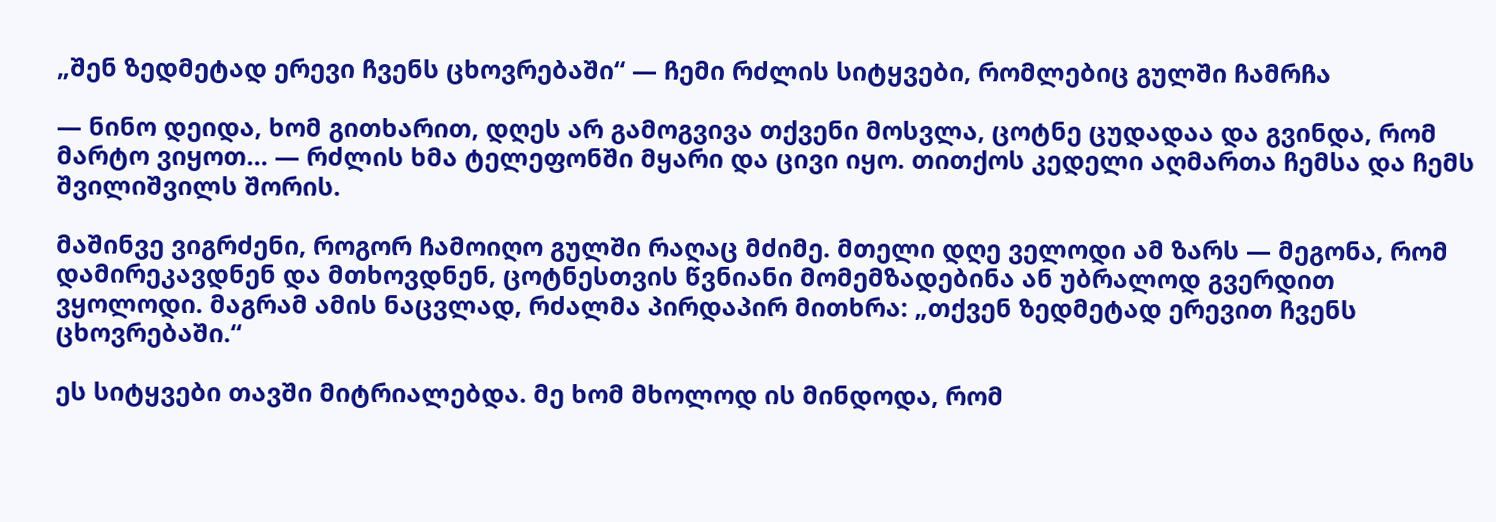„შენ ზედმეტად ერევი ჩვენს ცხოვრებაში“ — ჩემი რძლის სიტყვები, რომლებიც გულში ჩამრჩა

— ნინო დეიდა, ხომ გითხარით, დღეს არ გამოგვივა თქვენი მოსვლა, ცოტნე ცუდადაა და გვინდა, რომ მარტო ვიყოთ… — რძლის ხმა ტელეფონში მყარი და ცივი იყო. თითქოს კედელი აღმართა ჩემსა და ჩემს შვილიშვილს შორის.

მაშინვე ვიგრძენი, როგორ ჩამოიღო გულში რაღაც მძიმე. მთელი დღე ველოდი ამ ზარს — მეგონა, რომ დამირეკავდნენ და მთხოვდნენ, ცოტნესთვის წვნიანი მომემზადებინა ან უბრალოდ გვერდით ვყოლოდი. მაგრამ ამის ნაცვლად, რძალმა პირდაპირ მითხრა: „თქვენ ზედმეტად ერევით ჩვენს ცხოვრებაში.“

ეს სიტყვები თავში მიტრიალებდა. მე ხომ მხოლოდ ის მინდოდა, რომ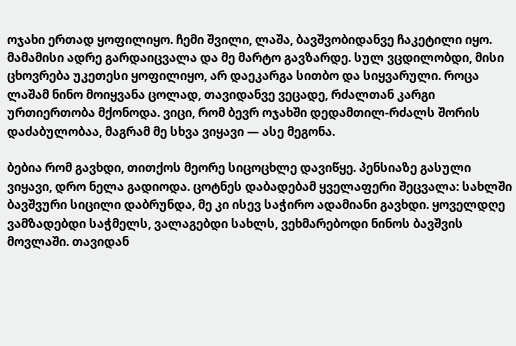ოჯახი ერთად ყოფილიყო. ჩემი შვილი, ლაშა, ბავშვობიდანვე ჩაკეტილი იყო. მამამისი ადრე გარდაიცვალა და მე მარტო გავზარდე. სულ ვცდილობდი, მისი ცხოვრება უკეთესი ყოფილიყო, არ დაეკარგა სითბო და სიყვარული. როცა ლაშამ ნინო მოიყვანა ცოლად, თავიდანვე ვეცადე, რძალთან კარგი ურთიერთობა მქონოდა. ვიცი, რომ ბევრ ოჯახში დედამთილ-რძალს შორის დაძაბულობაა, მაგრამ მე სხვა ვიყავი — ასე მეგონა.

ბებია რომ გავხდი, თითქოს მეორე სიცოცხლე დავიწყე. პენსიაზე გასული ვიყავი, დრო ნელა გადიოდა. ცოტნეს დაბადებამ ყველაფერი შეცვალა: სახლში ბავშვური სიცილი დაბრუნდა, მე კი ისევ საჭირო ადამიანი გავხდი. ყოველდღე ვამზადებდი საჭმელს, ვალაგებდი სახლს, ვეხმარებოდი ნინოს ბავშვის მოვლაში. თავიდან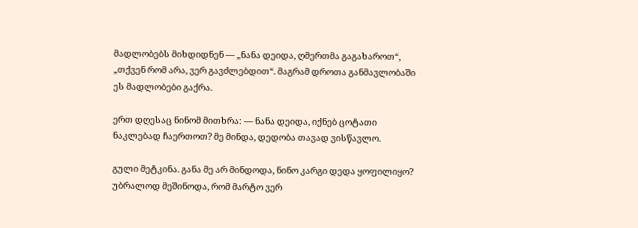მადლობებს მიხდიდნენ — „ნანა დეიდა, ღმერთმა გაგახაროთ“, „თქვენ რომ არა, ვერ გავძლებდით“. მაგრამ დროთა განმავლობაში ეს მადლობები გაქრა.

ერთ დღესაც ნინომ მითხრა: — ნანა დეიდა, იქნებ ცოტათი ნაკლებად ჩაერთოთ? მე მინდა, დედობა თავად ვისწავლო.

გული მეტკინა. განა მე არ მინდოდა, ნინო კარგი დედა ყოფილიყო? უბრალოდ მეშინოდა, რომ მარტო ვერ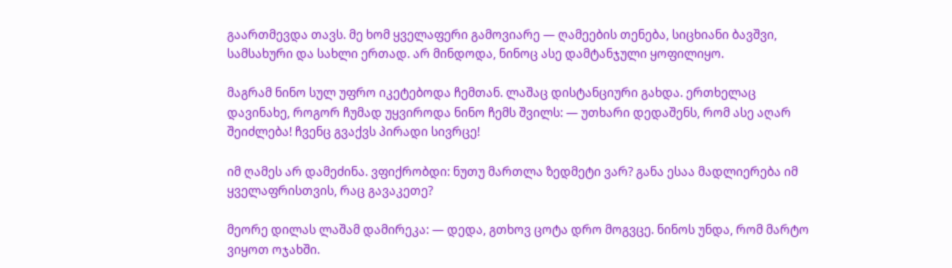გაართმევდა თავს. მე ხომ ყველაფერი გამოვიარე — ღამეების თენება, სიცხიანი ბავშვი, სამსახური და სახლი ერთად. არ მინდოდა, ნინოც ასე დამტანჯული ყოფილიყო.

მაგრამ ნინო სულ უფრო იკეტებოდა ჩემთან. ლაშაც დისტანციური გახდა. ერთხელაც დავინახე, როგორ ჩუმად უყვიროდა ნინო ჩემს შვილს: — უთხარი დედაშენს, რომ ასე აღარ შეიძლება! ჩვენც გვაქვს პირადი სივრცე!

იმ ღამეს არ დამეძინა. ვფიქრობდი: ნუთუ მართლა ზედმეტი ვარ? განა ესაა მადლიერება იმ ყველაფრისთვის, რაც გავაკეთე?

მეორე დილას ლაშამ დამირეკა: — დედა, გთხოვ ცოტა დრო მოგვცე. ნინოს უნდა, რომ მარტო ვიყოთ ოჯახში.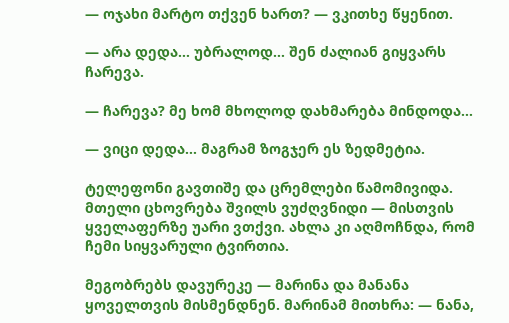— ოჯახი მარტო თქვენ ხართ? — ვკითხე წყენით.

— არა დედა… უბრალოდ… შენ ძალიან გიყვარს ჩარევა.

— ჩარევა? მე ხომ მხოლოდ დახმარება მინდოდა…

— ვიცი დედა… მაგრამ ზოგჯერ ეს ზედმეტია.

ტელეფონი გავთიშე და ცრემლები წამომივიდა. მთელი ცხოვრება შვილს ვუძღვნიდი — მისთვის ყველაფერზე უარი ვთქვი. ახლა კი აღმოჩნდა, რომ ჩემი სიყვარული ტვირთია.

მეგობრებს დავურეკე — მარინა და მანანა ყოველთვის მისმენდნენ. მარინამ მითხრა: — ნანა,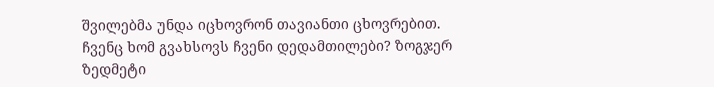შვილებმა უნდა იცხოვრონ თავიანთი ცხოვრებით. ჩვენც ხომ გვახსოვს ჩვენი დედამთილები? ზოგჯერ ზედმეტი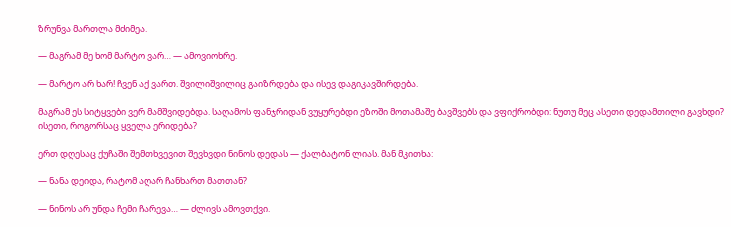ზრუნვა მართლა მძიმეა.

— მაგრამ მე ხომ მარტო ვარ… — ამოვიოხრე.

— მარტო არ ხარ! ჩვენ აქ ვართ. შვილიშვილიც გაიზრდება და ისევ დაგიკავშირდება.

მაგრამ ეს სიტყვები ვერ მამშვიდებდა. საღამოს ფანჯრიდან ვუყურებდი ეზოში მოთამაშე ბავშვებს და ვფიქრობდი: ნუთუ მეც ასეთი დედამთილი გავხდი? ისეთი, როგორსაც ყველა ერიდება?

ერთ დღესაც ქუჩაში შემთხვევით შევხვდი ნინოს დედას — ქალბატონ ლიას. მან მკითხა:

— ნანა დეიდა, რატომ აღარ ჩანხართ მათთან?

— ნინოს არ უნდა ჩემი ჩარევა… — ძლივს ამოვთქვი.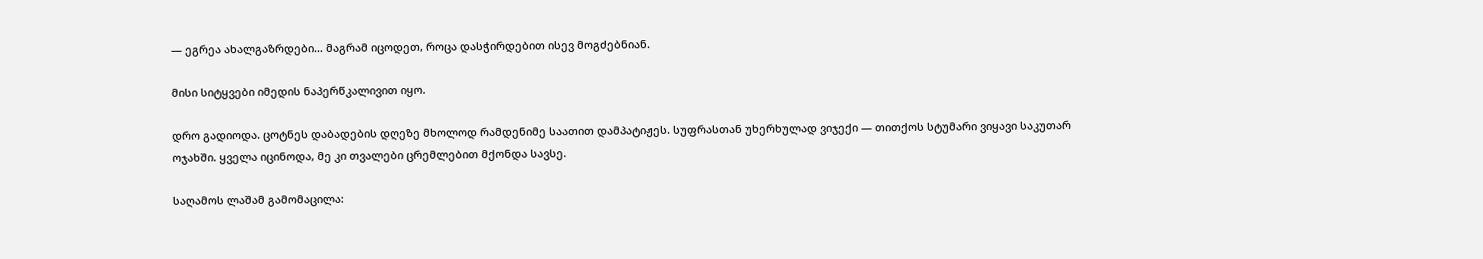— ეგრეა ახალგაზრდები… მაგრამ იცოდეთ, როცა დასჭირდებით ისევ მოგძებნიან.

მისი სიტყვები იმედის ნაპერწკალივით იყო.

დრო გადიოდა. ცოტნეს დაბადების დღეზე მხოლოდ რამდენიმე საათით დამპატიჟეს. სუფრასთან უხერხულად ვიჯექი — თითქოს სტუმარი ვიყავი საკუთარ ოჯახში. ყველა იცინოდა, მე კი თვალები ცრემლებით მქონდა სავსე.

საღამოს ლაშამ გამომაცილა: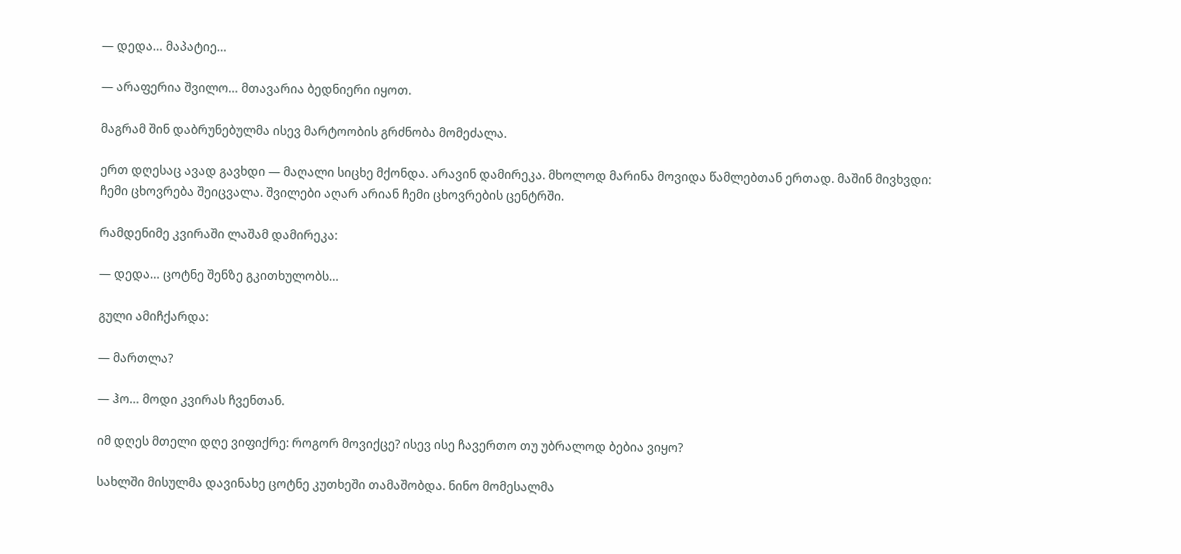— დედა… მაპატიე…

— არაფერია შვილო… მთავარია ბედნიერი იყოთ.

მაგრამ შინ დაბრუნებულმა ისევ მარტოობის გრძნობა მომეძალა.

ერთ დღესაც ავად გავხდი — მაღალი სიცხე მქონდა. არავინ დამირეკა. მხოლოდ მარინა მოვიდა წამლებთან ერთად. მაშინ მივხვდი: ჩემი ცხოვრება შეიცვალა. შვილები აღარ არიან ჩემი ცხოვრების ცენტრში.

რამდენიმე კვირაში ლაშამ დამირეკა:

— დედა… ცოტნე შენზე გკითხულობს…

გული ამიჩქარდა:

— მართლა?

— ჰო… მოდი კვირას ჩვენთან.

იმ დღეს მთელი დღე ვიფიქრე: როგორ მოვიქცე? ისევ ისე ჩავერთო თუ უბრალოდ ბებია ვიყო?

სახლში მისულმა დავინახე ცოტნე კუთხეში თამაშობდა. ნინო მომესალმა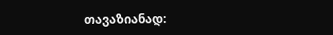თავაზიანად: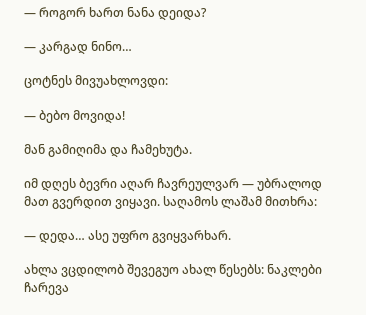— როგორ ხართ ნანა დეიდა?

— კარგად ნინო…

ცოტნეს მივუახლოვდი:

— ბებო მოვიდა!

მან გამიღიმა და ჩამეხუტა.

იმ დღეს ბევრი აღარ ჩავრეულვარ — უბრალოდ მათ გვერდით ვიყავი. საღამოს ლაშამ მითხრა:

— დედა… ასე უფრო გვიყვარხარ.

ახლა ვცდილობ შევეგუო ახალ წესებს: ნაკლები ჩარევა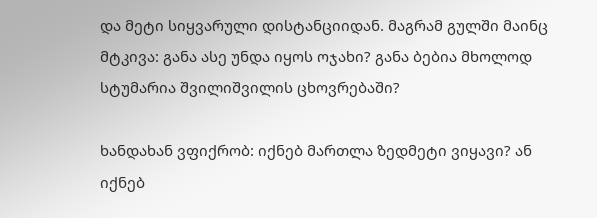და მეტი სიყვარული დისტანციიდან. მაგრამ გულში მაინც მტკივა: განა ასე უნდა იყოს ოჯახი? განა ბებია მხოლოდ სტუმარია შვილიშვილის ცხოვრებაში?

ხანდახან ვფიქრობ: იქნებ მართლა ზედმეტი ვიყავი? ან იქნებ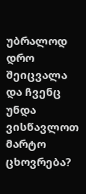უბრალოდ დრო შეიცვალა და ჩვენც უნდა ვისწავლოთ მარტო ცხოვრება?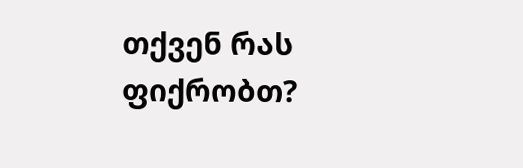თქვენ რას ფიქრობთ?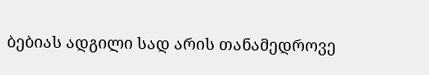ბებიას ადგილი სად არის თანამედროვე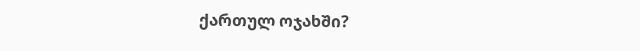ქართულ ოჯახში?